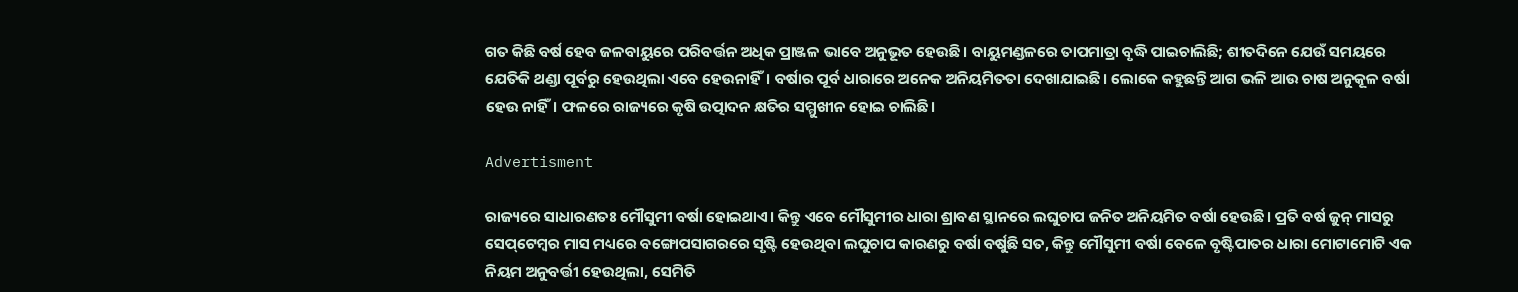ଗତ କିଛି ବର୍ଷ ହେବ ଜଳବାୟୁରେ ପରିବର୍ତ୍ତନ ଅଧିକ ପ୍ରାଞ୍ଜଳ ଭାବେ ଅନୁଭୂତ ହେଉଛି। ବାୟୁମଣ୍ଡଳରେ ତାପମାତ୍ରା ବୃଦ୍ଧି ପାଇଚାଲିଛି; ଶୀତଦିନେ ଯେଉଁ ସମୟରେ ଯେତିକି ଥଣ୍ଡା ପୂର୍ବରୁ ହେଉଥିଲା ଏବେ ହେଉନାହିଁ। ବର୍ଷାର ପୂର୍ବ ଧାରାରେ ଅନେକ ଅନିୟମିତତା ଦେଖାଯାଇଛି। ଲୋକେ କହୁଛନ୍ତି ଆଗ ଭଳି ଆଉ ଚାଷ ଅନୁକୂଳ ବର୍ଷା ହେଉ ନାହିଁ। ଫଳରେ ରାଜ୍ୟରେ କୃଷି ଉତ୍ପାଦନ କ୍ଷତିର ସମ୍ମୁଖୀନ ହୋଇ ଚାଲିଛି।

Advertisment

ରାଜ୍ୟରେ ସାଧାରଣତଃ ମୌସୁମୀ ବର୍ଷା ହୋଇଥାଏ। କିନ୍ତୁ ଏବେ ମୌସୁମୀର ଧାରା ଶ୍ରାବଣ ସ୍ଥାନରେ ଲଘୁଚାପ ଜନିତ ଅନିୟମିତ ବର୍ଷା ହେଉଛି। ପ୍ରତି ବର୍ଷ ଜୁନ୍ ମାସରୁ ସେପ୍‌ଟେମ୍ବର ମାସ ମଧ୍ୟରେ ବଙ୍ଗୋପସାଗରରେ ସୃଷ୍ଟି ହେଉଥିବା ଲଘୁଚାପ କାରଣରୁ ବର୍ଷା ବର୍ଷୁଛି ସତ, କିନ୍ତୁ ମୌସୁମୀ ବର୍ଷା ବେଳେ ବୃଷ୍ଟିପାତର ଧାରା ମୋଟାମୋଟି ଏକ ନିୟମ ଅନୁବର୍ତ୍ତୀ ହେଉଥିଲା, ସେମିତି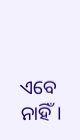ଏବେ ନାହିଁ।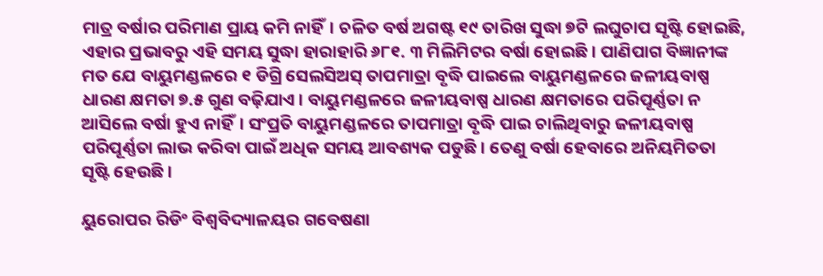ମାତ୍ର ବର୍ଷାର ପରିମାଣ ପ୍ରାୟ କମି ନାହିଁ। ଚଳିତ ବର୍ଷ ଅଗଷ୍ଟ ୧୯ ତାରିଖ ସୁଦ୍ଧା ୭ଟି ଲଘୁଚାପ ସୃଷ୍ଟି ହୋଇଛି, ଏହାର ପ୍ରଭାବରୁ ଏହି ସମୟ ସୁଦ୍ଧା ହାରାହାରି ୬୮୧. ୩ ମିଲିମିଟର ବର୍ଷା ହୋଇଛି। ପାଣିପାଗ ବିଜ୍ଞାନୀଙ୍କ ମତ ଯେ ବାୟୁମଣ୍ଡଳରେ ୧ ଡିଗ୍ରି ସେଲସିଅସ୍ ତାପମାତ୍ରା ବୃଦ୍ଧି ପାଇଲେ ବାୟୁମଣ୍ଡଳରେ ଜଳୀୟବାଷ୍ପ ଧାରଣ କ୍ଷମତା ୭.୫ ଗୁଣ ବଢ଼ିଯାଏ। ବାୟୁମଣ୍ଡଳରେ ଜଳୀୟବାଷ୍ପ ଧାରଣ କ୍ଷମତାରେ ପରିପୂର୍ଣ୍ଣତା ନ ଆସିଲେ ବର୍ଷା ହୁଏ ନାହିଁ। ସଂପ୍ରତି ବାୟୁମଣ୍ଡଳରେ ତାପମାତ୍ରା ବୃଦ୍ଧି ପାଇ ଚାଲିଥିବାରୁ ଜଳୀୟବାଷ୍ପ ପରିପୂର୍ଣ୍ଣତା ଲାଭ କରିବା ପାଇଁ ଅଧିକ ସମୟ ଆବଶ୍ୟକ ପଡୁଛି। ତେଣୁ ବର୍ଷା ହେବାରେ ଅନିୟମିତତା ସୃଷ୍ଟି ହେଉଛି।

ୟୁରୋପର ରିଡିଂ ବିଶ୍ବବିଦ୍ୟାଳୟର ଗବେଷଣା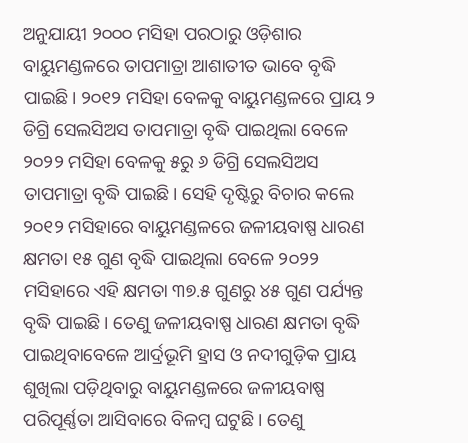ଅନୁଯାୟୀ ୨୦୦୦ ମସିହା ପରଠାରୁ ଓଡ଼ିଶାର ବାୟୁମଣ୍ଡଳରେ ତାପମାତ୍ରା ଆଶାତୀତ ଭାବେ ବୃଦ୍ଧି ପାଇଛି। ୨୦୧୨ ମସିହା ବେଳକୁ ବାୟୁମଣ୍ଡଳରେ ପ୍ରାୟ ୨ ଡିଗ୍ରି ସେଲସିଅସ ତାପମାତ୍ରା ବୃଦ୍ଧି ପାଇଥିଲା ବେଳେ ୨୦୨୨ ମସିହା ବେଳକୁ ୫ରୁ ୬ ଡିଗ୍ରି ସେଲସିଅସ ତାପମାତ୍ରା ବୃଦ୍ଧି ପାଇଛି। ସେହି ଦୃଷ୍ଟିରୁ ବିଚାର କଲେ ୨୦୧୨ ମସିହାରେ ବାୟୁମଣ୍ଡଳରେ ଜଳୀୟବାଷ୍ପ ଧାରଣ କ୍ଷମତା ୧୫ ଗୁଣ ବୃଦ୍ଧି ପାଇଥିଲା ବେଳେ ୨୦୨୨ ମସିହାରେ ଏହି କ୍ଷମତା ୩୭.୫ ଗୁଣରୁ ୪୫ ଗୁଣ ପର୍ଯ୍ୟନ୍ତ ବୃଦ୍ଧି ପାଇଛି। ତେଣୁ ଜଳୀୟବା‌ଷ୍ପ ଧାରଣ କ୍ଷମତା ବୃଦ୍ଧି ପାଇଥିବାବେଳେ ଆର୍ଦ୍ରଭୂମି ହ୍ରାସ ଓ ନଦୀଗୁଡ଼ିକ ପ୍ରାୟ ଶୁଖିଲା ପଡ଼ିଥିବାରୁ ବାୟୁମଣ୍ଡଳରେ ଜଳୀୟବାଷ୍ପ ପରିପୂର୍ଣ୍ଣତା ଆସିବାରେ ବିଳମ୍ବ ଘଟୁଛି। ତେଣୁ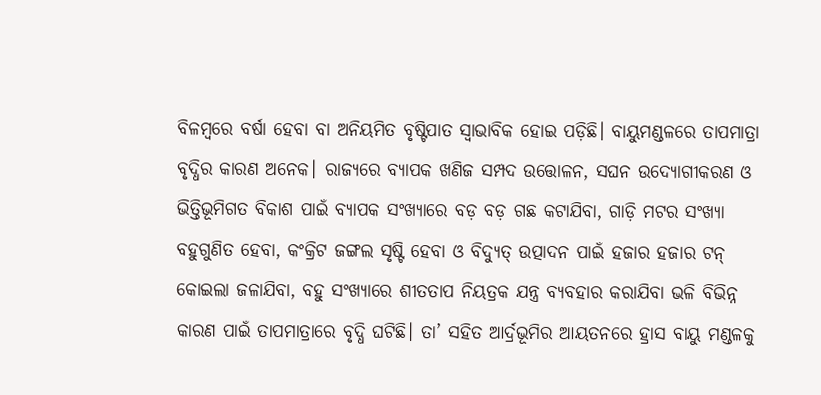ବିଳମ୍ବରେ ବର୍ଷା ହେବା ବା ଅନିୟମିତ ବୃଷ୍ଟିପାତ ସ୍ବାଭାବିକ ହୋଇ ପଡ଼ିଛି। ବାୟୁମଣ୍ଡଳରେ ତାପମାତ୍ରା ବୃଦ୍ଧିର କାରଣ ଅନେକ। ରାଜ୍ୟରେ ବ୍ୟାପକ ଖଣିଜ ସମ୍ପଦ ଉତ୍ତୋଳନ, ସଘନ ଉଦ୍ୟୋଗୀକରଣ ଓ ଭିତ୍ତିଭୂମିଗତ ବିକାଶ ପାଇଁ ବ୍ୟାପକ ସଂଖ୍ୟାରେ ବଡ଼ ବଡ଼ ଗଛ କଟାଯିବା, ଗାଡ଼ି ମଟର ସଂଖ୍ୟା ବହୁଗୁଣିତ ହେବା, କଂକ୍ରିଟ ଜଙ୍ଗଲ ସୃଷ୍ଟି ହେବା ଓ ବିଦ୍ୟୁତ୍‌ ଉତ୍ପାଦନ ପାଇଁ ହଜାର ହଜାର ଟନ୍‌ କୋଇଲା ଜଳାଯିବା, ବହୁ ସଂଖ୍ୟାରେ ଶୀତତାପ ନିୟତ୍ରକ ଯନ୍ତ୍ର ବ୍ୟବହାର କରାଯିବା ଭଳି ବିଭିନ୍ନ କାରଣ ପାଇଁ ତାପମାତ୍ରାରେ ବୃଦ୍ଧି ଘଟିଛି। ତା’ ସହିତ ଆର୍ଦ୍ରଭୂମିର ଆୟତନରେ ହ୍ରାସ ବାୟୁ ମଣ୍ଡଳକୁ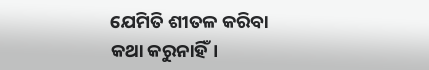ଯେମିତି ଶୀତଳ କରିବା କଥା କରୁନାହିଁ।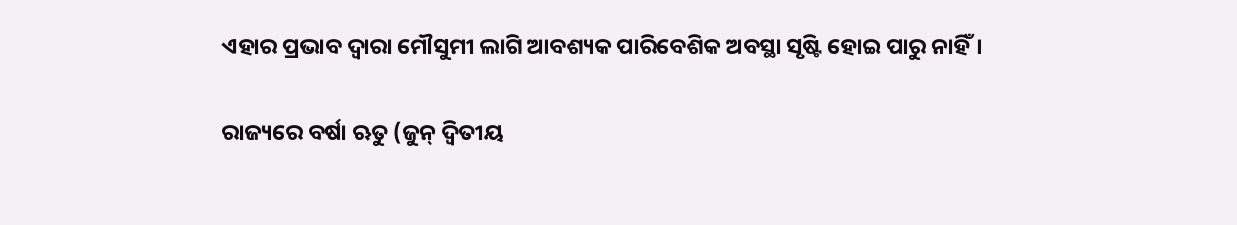ଏହାର ପ୍ରଭାବ ଦ୍ବାରା ମୌସୁମୀ ଲାଗି ଆବଶ୍ୟକ ପାରିବେଶିକ ଅବସ୍ଥା ସୃଷ୍ଟି ହୋଇ ପାରୁ ନାହିଁ।

ରାଜ୍ୟରେ ବର୍ଷା ଋତୁ (ଜୁନ୍ ଦ୍ବିତୀୟ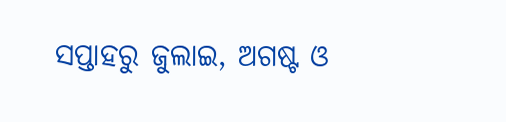ସପ୍ତାହରୁ ଜୁଲାଇ, ଅଗଷ୍ଟ ଓ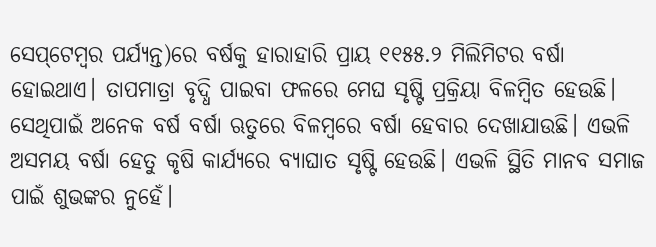ସେପ୍‌ଟେମ୍ବର ପର୍ଯ୍ୟନ୍ତ)ରେ ବର୍ଷକୁ ହାରାହାରି ପ୍ରାୟ ୧୧୫୫.୨ ମିଲିମିଟର ବର୍ଷା ହୋଇଥାଏ। ତାପମାତ୍ରା ବୃଦ୍ଧି ପାଇବା ଫଳରେ ମେଘ ସୃଷ୍ଟି ପ୍ରକ୍ରିୟା ବିଳମ୍ବିତ ହେଉଛି। ସେଥିପାଇଁ ଅନେକ ବର୍ଷ ବର୍ଷା ଋତୁରେ ବିଳମ୍ବରେ ବର୍ଷା ହେବାର ଦେଖାଯାଉଛି। ଏଭଳି ଅସମୟ ବର୍ଷା ହେତୁ କୃଷି କାର୍ଯ୍ୟରେ ବ୍ୟାଘାତ ସୃଷ୍ଟି ହେଉଛି। ଏଭଳି ସ୍ଥିତି ମାନବ ସମାଜ ପାଇଁ ଶୁଭଙ୍କର ନୁହେଁ।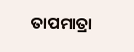ତାପମାତ୍ରା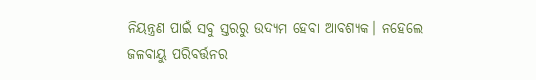ନିୟନ୍ତ୍ରଣ ପାଇଁ ସବୁ ସ୍ତରରୁ ଉଦ୍ୟମ ହେବା ଆବଶ୍ୟକ। ନହେଲେ ଜଳବାୟୁ ପରିବର୍ତ୍ତନର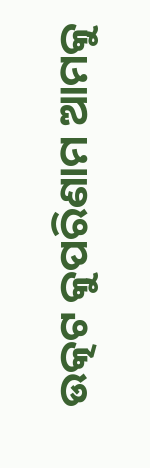ଉତ୍କଟ କୁପରିଣାମ ଆମକୁ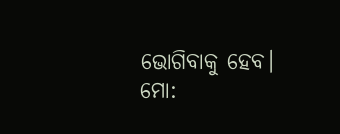ଭୋଗିବାକୁ ହେବ।
ମୋ: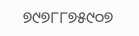୭୯୭୮୮୭୫୯୦୭